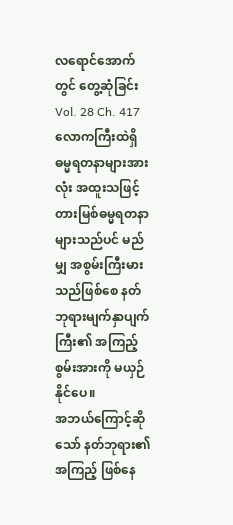လရောင်အောက်တွင် တွေ့ဆုံခြင်း
Vol. 28 Ch. 417
လောကကြီးထဲရှိ ဓမ္မရတနာများအားလုံး အထူးသဖြင့် တားမြစ်ဓမ္မရတနာများသည်ပင် မည်မျှ အစွမ်းကြီးမားသည်ဖြစ်စေ နတ်ဘုရားမျက်နှာပျက်ကြီး၏ အကြည့်စွမ်းအားကို မယှဉ်နိုင်ပေ။
အဘယ်ကြောင့်ဆိုသော် နတ်ဘုရား၏အကြည့် ဖြစ်နေ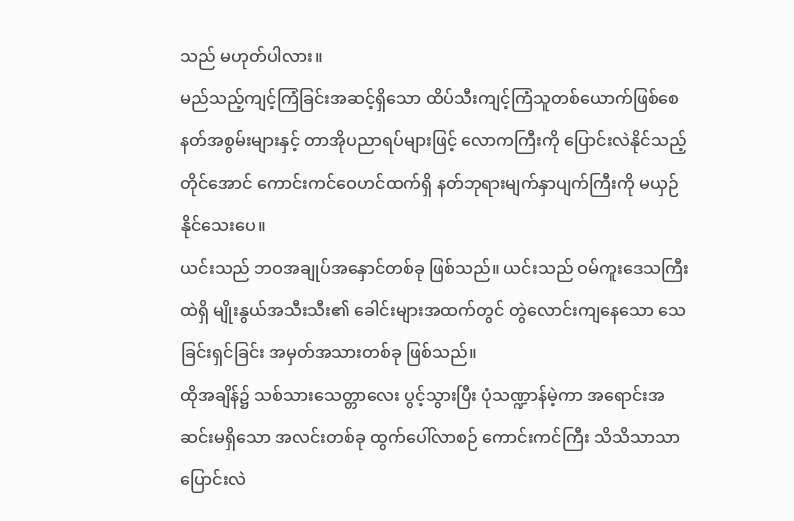သည် မဟုတ်ပါလား။
မည်သည့်ကျင့်ကြံခြင်းအဆင့်ရှိသော ထိပ်သီးကျင့်ကြံသူတစ်ယောက်ဖြစ်စေ နတ်အစွမ်းများနှင့် တာအိုပညာရပ်များဖြင့် လောကကြီးကို ပြောင်းလဲနိုင်သည့်တိုင်အောင် ကောင်းကင်ဝေဟင်ထက်ရှိ နတ်ဘုရားမျက်နှာပျက်ကြီးကို မယှဉ်နိုင်သေးပေ။
ယင်းသည် ဘဝအချုပ်အနှောင်တစ်ခု ဖြစ်သည်။ ယင်းသည် ဝမ်ကူးဒေသကြီးထဲရှိ မျိုးနွယ်အသီးသီး၏ ခေါင်းများအထက်တွင် တွဲလောင်းကျနေသော သေခြင်းရှင်ခြင်း အမှတ်အသားတစ်ခု ဖြစ်သည်။
ထိုအချိန်၌ သစ်သားသေတ္တာလေး ပွင့်သွားပြီး ပုံသဏ္ဍာန်မဲ့ကာ အရောင်းအဆင်းမရှိသော အလင်းတစ်ခု ထွက်ပေါ်လာစဉ် ကောင်းကင်ကြီး သိသိသာသာ ပြောင်းလဲ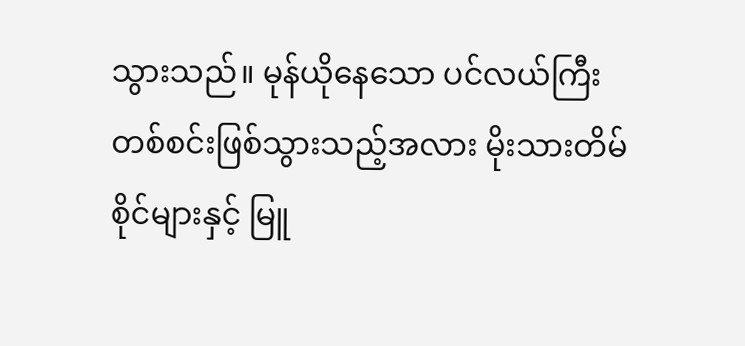သွားသည်။ မုန်ယိုနေသော ပင်လယ်ကြီးတစ်စင်းဖြစ်သွားသည့်အလား မိုးသားတိမ်စိုင်များနှင့် မြူ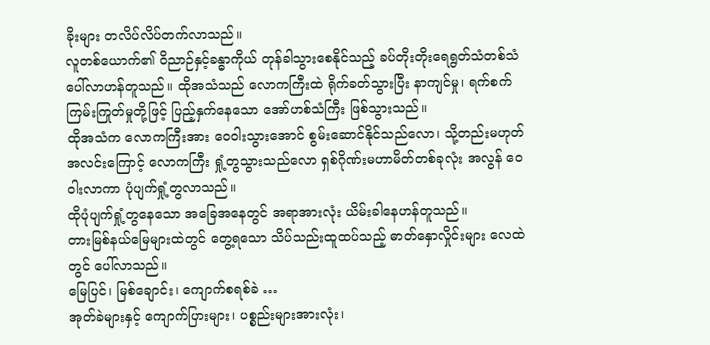ခိုးများ တလိပ်လိပ်တက်လာသည်။
လူတစ်ယောက်၏ ဝိညာဉ်နှင့်ခန္ဓာကိုယ် တုန်ခါသွားစေနိုင်သည့် ခပ်တိုးတိုးရေရွတ်သံတစ်သံ ပေါ်လာဟန်တူသည်။ ထိုအသံသည် လောကကြီးထဲ ရိုက်ခတ်သွားပြီး နာကျင်မှု၊ ရက်စက်ကြမ်းကြုတ်မှုတို့ဖြင့် ပြည့်နှက်နေသော အော်ဟစ်သံကြီး ဖြစ်သွားသည်။
ထိုအသံက လောကကြီးအား ဝေဝါးသွားအောင် စွမ်းဆောင်နိုင်သည်လော၊ သို့တည်းမဟုတ် အလင်းကြောင့် လောကကြီး ရှုံ့တွသွားသည်လော ရှစ်ဂိုဏ်းမဟာမိတ်တစ်ခုလုံး အလွန် ဝေဝါးလာကာ ပုံပျက်ရှုံ့တွလာသည်။
ထိုပုံပျက်ရှုံ့တွနေသော အခြေအနေတွင် အရာအားလုံး ယိမ်းခါနေဟန်တူသည်။
တားမြစ်နယ်မြေများထဲတွင် တွေ့ရသော သိပ်သည်းထူထပ်သည့် ဓာတ်နှောလှိုင်းများ လေထဲတွင် ပေါ်လာသည်။
မြေပြင်၊ မြစ်ချောင်း၊ ကျောက်စရစ်ခဲ …
အုတ်ခဲများနှင့် ကျောက်ပြားများ၊ ပစ္စည်းများအားလုံး၊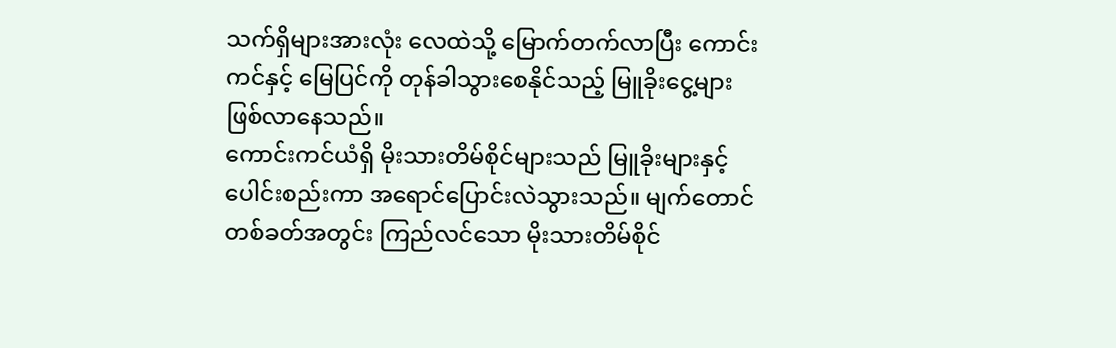သက်ရှိများအားလုံး လေထဲသို့ မြောက်တက်လာပြီး ကောင်းကင်နှင့် မြေပြင်ကို တုန်ခါသွားစေနိုင်သည့် မြူခိုးငွေ့များ ဖြစ်လာနေသည်။
ကောင်းကင်ယံရှိ မိုးသားတိမ်စိုင်များသည် မြူခိုးများနှင့် ပေါင်းစည်းကာ အရောင်ပြောင်းလဲသွားသည်။ မျက်တောင်တစ်ခတ်အတွင်း ကြည်လင်သော မိုးသားတိမ်စိုင်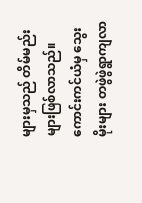များမှသည် တိမ်မည်းများဖြစ်လာသည်။
ကောင်းကင်ယံမှ သွေးမိုးများ တဖွဲဖွဲရွာကျလာ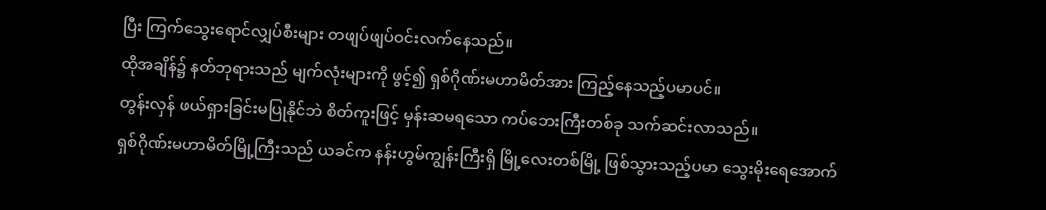ပြီး ကြက်သွေးရောင်လျှပ်စီးများ တဖျပ်ဖျပ်ဝင်းလက်နေသည်။
ထိုအချိန်၌ နတ်ဘုရားသည် မျက်လုံးများကို ဖွင့်၍ ရှစ်ဂိုဏ်းမဟာမိတ်အား ကြည့်နေသည့်ပမာပင်။
တွန်းလှန် ဖယ်ရှားခြင်းမပြုနိုင်ဘဲ စိတ်ကူးဖြင့် မှန်းဆမရသော ကပ်ဘေးကြီးတစ်ခု သက်ဆင်းလာသည်။
ရှစ်ဂိုဏ်းမဟာမိတ်မြို့ကြီးသည် ယခင်က နန်းဟွမ်ကျွန်းကြီးရှိ မြို့လေးတစ်မြို့ ဖြစ်သွားသည့်ပမာ သွေးမိုးရေအောက်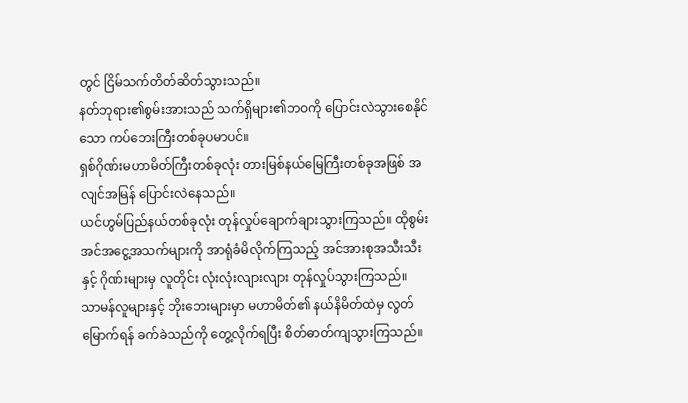တွင် ငြိမ်သက်တိတ်ဆိတ်သွားသည်။
နတ်ဘုရား၏စွမ်းအားသည် သက်ရှိများ၏ဘဝကို ပြောင်းလဲသွားစေနိုင်သော ကပ်ဘေးကြီးတစ်ခုပမာပင်။
ရှစ်ဂိုဏ်းမဟာမိတ်ကြီးတစ်ခုလုံး တားမြစ်နယ်မြေကြီးတစ်ခုအဖြစ် အလျင်အမြန် ပြောင်းလဲနေသည်။
ယင်ဟွမ်ပြည်နယ်တစ်ခုလုံး တုန်လှုပ်ချောက်ချားသွားကြသည်။ ထိုစွမ်းအင်အငွေ့အသက်များကို အာရုံခံမိလိုက်ကြသည့် အင်အားစုအသီးသီးနှင့် ဂိုဏ်းများမှ လူတိုင်း လုံးလုံးလျားလျား တုန်လှုပ်သွားကြသည်။
သာမန်လူများနှင့် ဘိုးဘေးများမှာ မဟာမိတ်၏ နယ်နိမိတ်ထဲမှ လွတ်မြောက်ရန် ခက်ခဲသည်ကို တွေ့လိုက်ရပြီး စိတ်ဓာတ်ကျသွားကြသည်။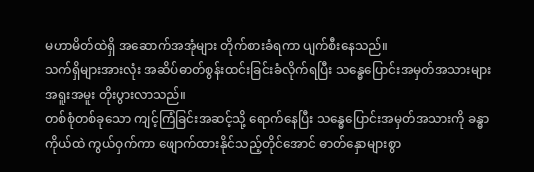မဟာမိတ်ထဲရှိ အဆောက်အအုံများ တိုက်စားခံရကာ ပျက်စီးနေသည်။
သက်ရှိများအားလုံး အဆိပ်ဓာတ်စွန်းထင်းခြင်းခံလိုက်ရပြီး သန္ဓေပြောင်းအမှတ်အသားများ အရူးအမူး တိုးပွားလာသည်။
တစ်စုံတစ်ခုသော ကျင့်ကြံခြင်းအဆင့်သို့ ရောက်နေပြီး သန္ဓေပြောင်းအမှတ်အသားကို ခန္ဓာကိုယ်ထဲ ကွယ်ဝှက်ကာ ဖျောက်ထားနိုင်သည့်တိုင်အောင် ဓာတ်နှောများစွာ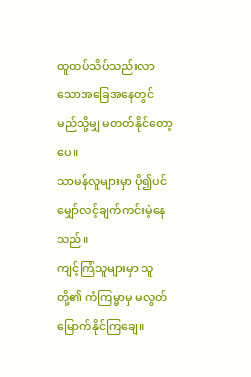ထူထပ်သိပ်သည်းလာသောအခြေအနေတွင် မည်သို့မျှ မတတ်နိုင်တော့ပေ။
သာမန်လူများမှာ ပို၍ပင် မျှော်လင့်ချက်ကင်းမဲ့နေသည်။
ကျင့်ကြံသူများမှာ သူတို့၏ ကံကြမ္မာမှ မလွတ်မြောက်နိုင်ကြချေ။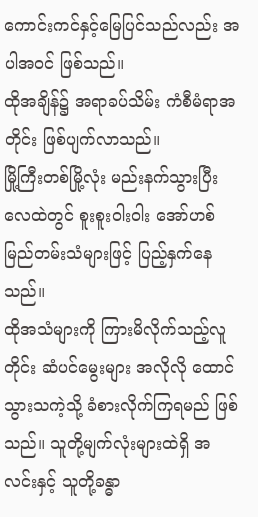ကောင်းကင်နှင့်မြေပြင်သည်လည်း အပါအဝင် ဖြစ်သည်။
ထိုအချိန်၌ အရာခပ်သိမ်း ကံစီမံရာအတိုင်း ဖြစ်ပျက်လာသည်။
မြို့ကြီးတစ်မြို့လုံး မည်းနက်သွားပြီး လေထဲတွင် စူးစူးဝါးဝါး အော်ဟစ်မြည်တမ်းသံများဖြင့် ပြည့်နှက်နေသည်။
ထိုအသံများကို ကြားမိလိုက်သည့်လူတိုင်း ဆံပင်မွေးများ အလိုလို ထောင်သွားသကဲ့သို့ ခံစားလိုက်ကြရမည် ဖြစ်သည်။ သူတို့မျက်လုံးများထဲရှိ အလင်းနှင့် သူတို့ခန္ဓာ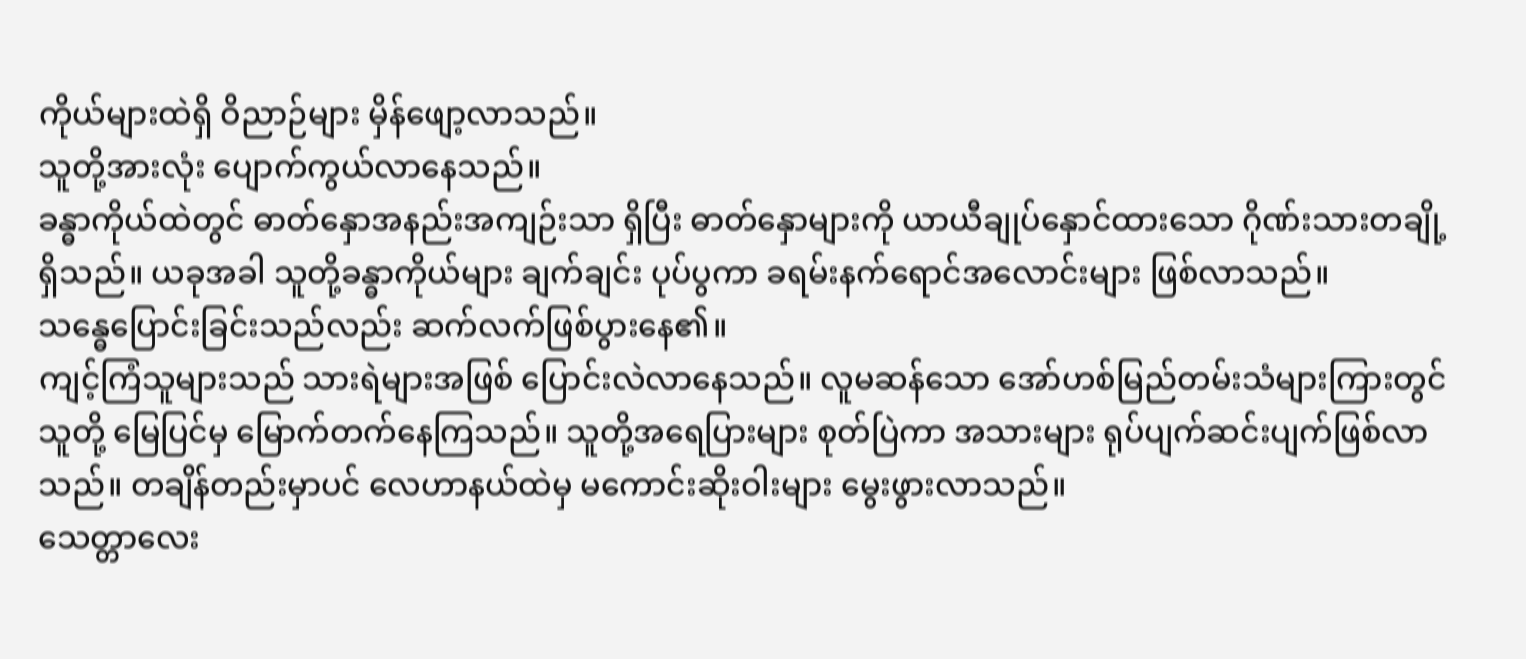ကိုယ်များထဲရှိ ဝိညာဉ်များ မှိန်ဖျော့လာသည်။
သူတို့အားလုံး ပျောက်ကွယ်လာနေသည်။
ခန္ဓာကိုယ်ထဲတွင် ဓာတ်နှောအနည်းအကျဉ်းသာ ရှိပြီး ဓာတ်နှောများကို ယာယီချုပ်နှောင်ထားသော ဂိုဏ်းသားတချို့ ရှိသည်။ ယခုအခါ သူတို့ခန္ဓာကိုယ်များ ချက်ချင်း ပုပ်ပွကာ ခရမ်းနက်ရောင်အလောင်းများ ဖြစ်လာသည်။
သန္ဓေပြောင်းခြင်းသည်လည်း ဆက်လက်ဖြစ်ပွားနေ၏။
ကျင့်ကြံသူများသည် သားရဲများအဖြစ် ပြောင်းလဲလာနေသည်။ လူမဆန်သော အော်ဟစ်မြည်တမ်းသံများကြားတွင် သူတို့ မြေပြင်မှ မြောက်တက်နေကြသည်။ သူတို့အရေပြားများ စုတ်ပြဲကာ အသားများ ရုပ်ပျက်ဆင်းပျက်ဖြစ်လာသည်။ တချိန်တည်းမှာပင် လေဟာနယ်ထဲမှ မကောင်းဆိုးဝါးများ မွေးဖွားလာသည်။
သေတ္တာလေး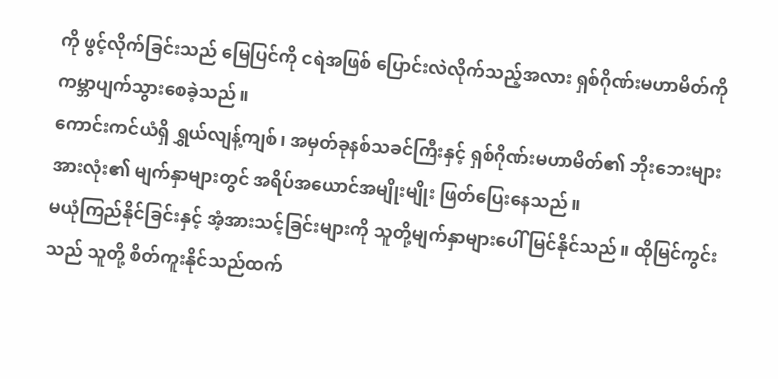ကို ဖွင့်လိုက်ခြင်းသည် မြေပြင်ကို ငရဲအဖြစ် ပြောင်းလဲလိုက်သည့်အလား ရှစ်ဂိုဏ်းမဟာမိတ်ကို ကမ္ဘာပျက်သွားစေခဲ့သည်။
ကောင်းကင်ယံရှိ ရွှယ်လျန့်ကျစ်၊ အမှတ်ခုနစ်သခင်ကြီးနှင့် ရှစ်ဂိုဏ်းမဟာမိတ်၏ ဘိုးဘေးများအားလုံး၏ မျက်နှာများတွင် အရိပ်အယောင်အမျိုးမျိုး ဖြတ်ပြေးနေသည်။
မယုံကြည်နိုင်ခြင်းနှင့် အံ့အားသင့်ခြင်းများကို သူတို့မျက်နှာများပေါ် မြင်နိုင်သည်။ ထိုမြင်ကွင်းသည် သူတို့ စိတ်ကူးနိုင်သည်ထက်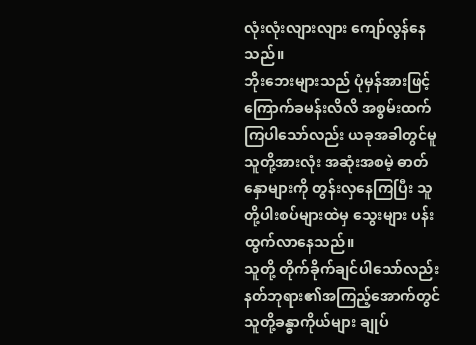လုံးလုံးလျားလျား ကျော်လွန်နေသည်။
ဘိုးဘေးများသည် ပုံမှန်အားဖြင့် ကြောက်ခမန်းလိလိ အစွမ်းထက်ကြပါသော်လည်း ယခုအခါတွင်မူ သူတို့အားလုံး အဆုံးအစမဲ့ ဓာတ်နှောများကို တွန်းလှနေကြပြီး သူတို့ပါးစပ်များထဲမှ သွေးများ ပန်းထွက်လာနေသည်။
သူတို့ တိုက်ခိုက်ချင်ပါသော်လည်း နတ်ဘုရား၏အကြည့်အောက်တွင် သူတို့ခန္ဓာကိုယ်များ ချုပ်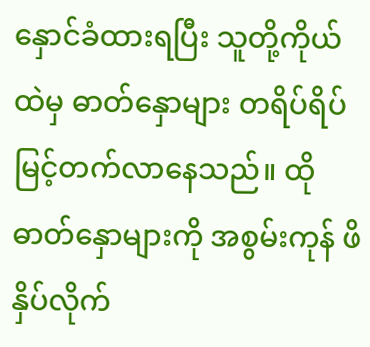နှောင်ခံထားရပြီး သူတို့ကိုယ်ထဲမှ ဓာတ်နှောများ တရိပ်ရိပ် မြင့်တက်လာနေသည်။ ထိုဓာတ်နှောများကို အစွမ်းကုန် ဖိနှိပ်လိုက်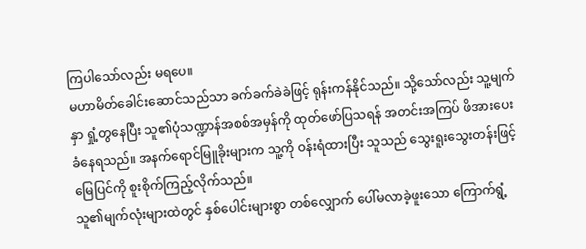ကြပါသော်လည်း မရပေ။
မဟာမိတ်ခေါင်းဆောင်သည်သာ ခက်ခက်ခဲခဲဖြင့် ရုန်းကန်နိုင်သည်။ သို့သော်လည်း သူ့မျက်နှာ ရှုံ့တွနေပြီး သူ၏ပုံသဏ္ဍာန်အစစ်အမှန်ကို ထုတ်ဖော်ပြသရန် အတင်းအကြပ် ဖိအားပေးခံနေရသည်။ အနက်ရောင်မြူခိုးများက သူ့ကို ဝန်းရံထားပြီး သူသည် သွေးရူးသွေးတန်းဖြင့် မြေပြင်ကို စူးစိုက်ကြည့်လိုက်သည်။
သူ၏မျက်လုံးများထဲတွင် နှစ်ပေါင်းများစွာ တစ်လျှောက် ပေါ်မလာခဲ့ဖူးသော ကြောက်ရွံ့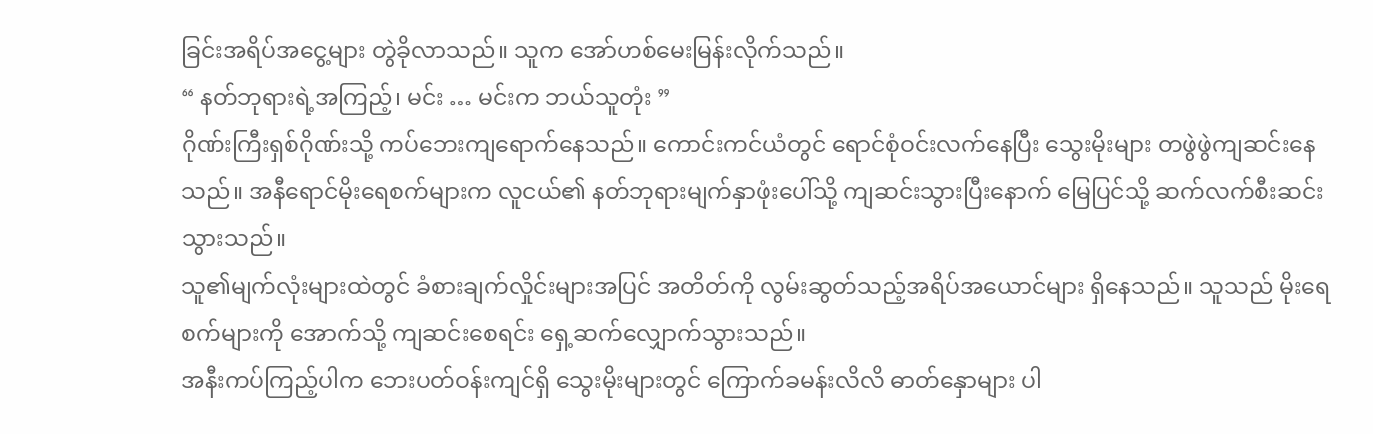ခြင်းအရိပ်အငွေ့များ တွဲခိုလာသည်။ သူက အော်ဟစ်မေးမြန်းလိုက်သည်။
“ နတ်ဘုရားရဲ့အကြည့်၊ မင်း … မင်းက ဘယ်သူတုံး ”
ဂိုဏ်းကြီးရှစ်ဂိုဏ်းသို့ ကပ်ဘေးကျရောက်နေသည်။ ကောင်းကင်ယံတွင် ရောင်စုံဝင်းလက်နေပြီး သွေးမိုးများ တဖွဲဖွဲကျဆင်းနေသည်။ အနီရောင်မိုးရေစက်များက လူငယ်၏ နတ်ဘုရားမျက်နှာဖုံးပေါ်သို့ ကျဆင်းသွားပြီးနောက် မြေပြင်သို့ ဆက်လက်စီးဆင်းသွားသည်။
သူ၏မျက်လုံးများထဲတွင် ခံစားချက်လှိုင်းများအပြင် အတိတ်ကို လွမ်းဆွတ်သည့်အရိပ်အယောင်များ ရှိနေသည်။ သူသည် မိုးရေစက်များကို အောက်သို့ ကျဆင်းစေရင်း ရှေ့ဆက်လျှောက်သွားသည်။
အနီးကပ်ကြည့်ပါက ဘေးပတ်ဝန်းကျင်ရှိ သွေးမိုးများတွင် ကြောက်ခမန်းလိလိ ဓာတ်နှောများ ပါ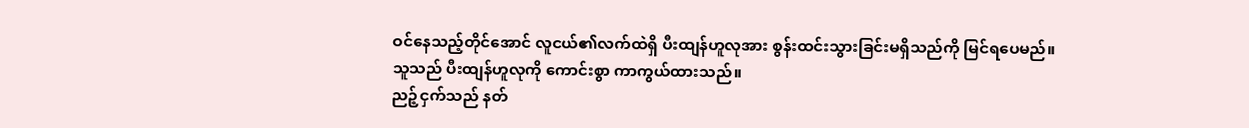ဝင်နေသည့်တိုင်အောင် လူငယ်၏လက်ထဲရှိ ပီးထျန်ဟူလုအား စွန်းထင်းသွားခြင်းမရှိသည်ကို မြင်ရပေမည်။
သူသည် ပီးထျန်ဟူလုကို ကောင်းစွာ ကာကွယ်ထားသည်။
ညဉ့်ငှက်သည် နတ်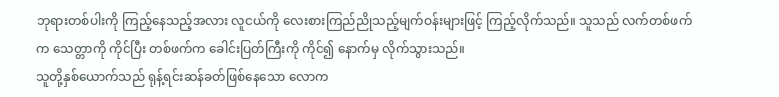ဘုရားတစ်ပါးကို ကြည့်နေသည့်အလား လူငယ်ကို လေးစားကြည်ညိုသည့်မျက်ဝန်းများဖြင့် ကြည့်လိုက်သည်။ သူသည် လက်တစ်ဖက်က သေတ္တာကို ကိုင်ပြီး တစ်ဖက်က ခေါင်းပြတ်ကြီးကို ကိုင်၍ နောက်မှ လိုက်သွားသည်။
သူတို့နှစ်ယောက်သည် ရုန့်ရင်းဆန်ခတ်ဖြစ်နေသော လောက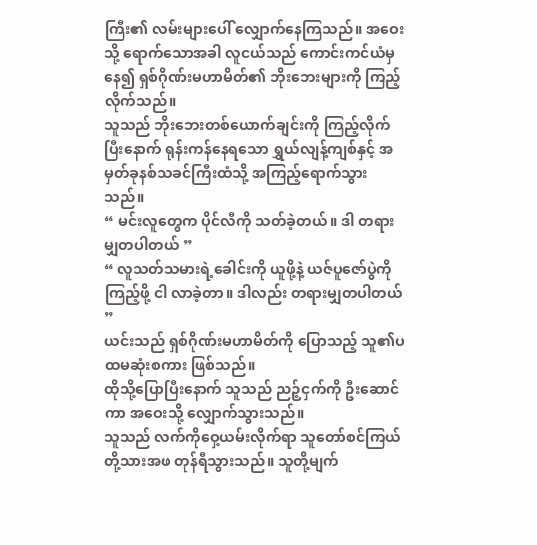ကြီး၏ လမ်းများပေါ် လျှောက်နေကြသည်။ အဝေးသို့ ရောက်သောအခါ လူငယ်သည် ကောင်းကင်ယံမှနေ၍ ရှစ်ဂိုဏ်းမဟာမိတ်၏ ဘိုးဘေးများကို ကြည့်လိုက်သည်။
သူသည် ဘိုးဘေးတစ်ယောက်ချင်းကို ကြည့်လိုက်ပြီးနောက် ရုန်းကန်နေရသော ရွှယ်လျန့်ကျစ်နှင့် အမှတ်ခုနစ်သခင်ကြီးထံသို့ အကြည့်ရောက်သွားသည်။
“ မင်းလူတွေက ပိုင်လီကို သတ်ခဲ့တယ်။ ဒါ တရားမျှတပါတယ် ”
“ လူသတ်သမားရဲ့ခေါင်းကို ယူဖို့နဲ့ ယဇ်ပူဇော်ပွဲကို ကြည့်ဖို့ ငါ လာခဲ့တာ။ ဒါလည်း တရားမျှတပါတယ် ”
ယင်းသည် ရှစ်ဂိုဏ်းမဟာမိတ်ကို ပြောသည့် သူ၏ပထမဆုံးစကား ဖြစ်သည်။
ထိုသို့ပြောပြီးနောက် သူသည် ညဉ့်ငှက်ကို ဦးဆောင်ကာ အဝေးသို့ လျှောက်သွားသည်။
သူသည် လက်ကိုဝှေ့ယမ်းလိုက်ရာ သူတော်စင်ကြယ်တို့သားအဖ တုန်ရီသွားသည်။ သူတို့မျက်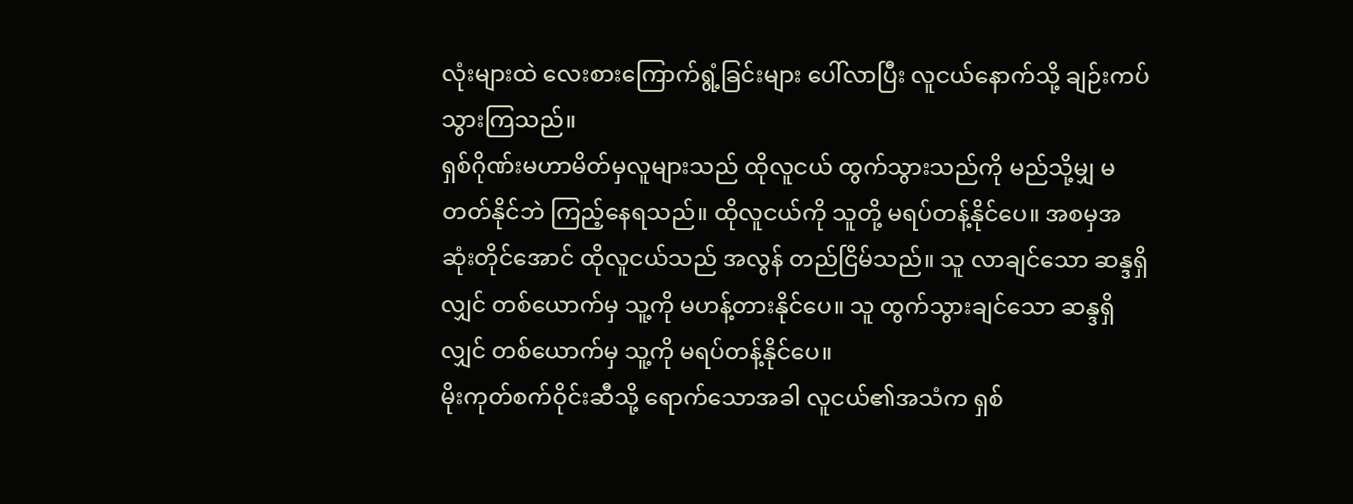လုံးများထဲ လေးစားကြောက်ရွံ့ခြင်းများ ပေါ်လာပြီး လူငယ်နောက်သို့ ချဉ်းကပ်သွားကြသည်။
ရှစ်ဂိုဏ်းမဟာမိတ်မှလူများသည် ထိုလူငယ် ထွက်သွားသည်ကို မည်သို့မျှ မတတ်နိုင်ဘဲ ကြည့်နေရသည်။ ထိုလူငယ်ကို သူတို့ မရပ်တန့်နိုင်ပေ။ အစမှအဆုံးတိုင်အောင် ထိုလူငယ်သည် အလွန် တည်ငြိမ်သည်။ သူ လာချင်သော ဆန္ဒရှိလျှင် တစ်ယောက်မှ သူ့ကို မဟန့်တားနိုင်ပေ။ သူ ထွက်သွားချင်သော ဆန္ဒရှိလျှင် တစ်ယောက်မှ သူ့ကို မရပ်တန့်နိုင်ပေ။
မိုးကုတ်စက်ဝိုင်းဆီသို့ ရောက်သောအခါ လူငယ်၏အသံက ရှစ်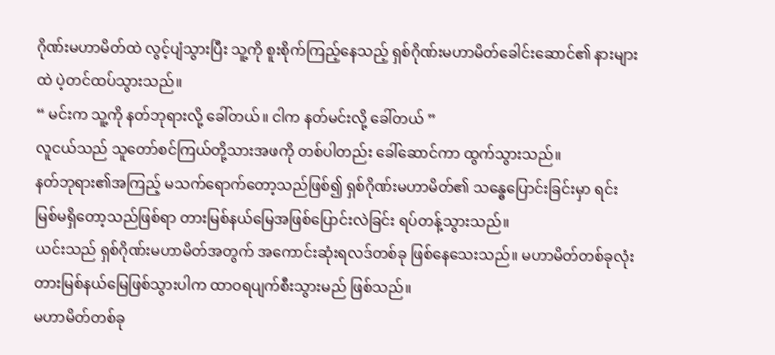ဂိုဏ်းမဟာမိတ်ထဲ လွင့်ပျံသွားပြီး သူ့ကို စူးစိုက်ကြည့်နေသည့် ရှစ်ဂိုဏ်းမဟာမိတ်ခေါင်းဆောင်၏ နားများထဲ ပဲ့တင်ထပ်သွားသည်။
“ မင်းက သူ့ကို နတ်ဘုရားလို့ ခေါ်တယ်။ ငါက နတ်မင်းလို့ ခေါ်တယ် ”
လူငယ်သည် သူတော်စင်ကြယ်တို့သားအဖကို တစ်ပါတည်း ခေါ်ဆောင်ကာ ထွက်သွားသည်။
နတ်ဘုရား၏အကြည့် မသက်ရောက်တော့သည်ဖြစ်၍ ရှစ်ဂိုဏ်းမဟာမိတ်၏ သန္ဓေပြောင်းခြင်းမှာ ရင်းမြစ်မရှိတော့သည်ဖြစ်ရာ တားမြစ်နယ်မြေအဖြစ်ပြောင်းလဲခြင်း ရပ်တန့်သွားသည်။
ယင်းသည် ရှစ်ဂိုဏ်းမဟာမိတ်အတွက် အကောင်းဆုံးရလဒ်တစ်ခု ဖြစ်နေသေးသည်။ မဟာမိတ်တစ်ခုလုံး တားမြစ်နယ်မြေဖြစ်သွားပါက ထာဝရပျက်စီးသွားမည် ဖြစ်သည်။
မဟာမိတ်တစ်ခု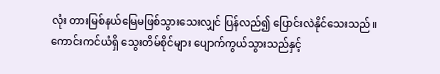လုံး တားမြစ်နယ်မြေမဖြစ်သွားသေးလျှင် ပြန်လည်၍ ပြောင်းလဲနိုင်သေးသည်။
ကောင်းကင်ယံရှိ သွေးတိမ်စိုင်များ ပျောက်ကွယ်သွားသည်နှင့်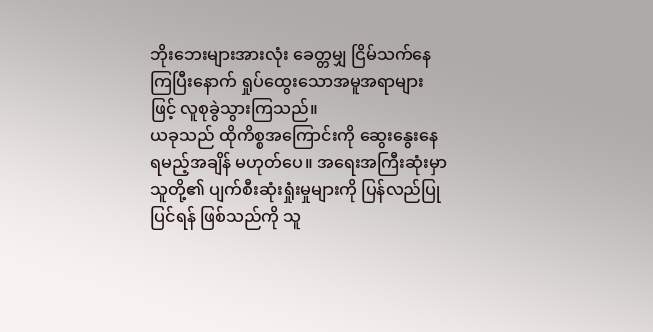ဘိုးဘေးများအားလုံး ခေတ္တမျှ ငြိမ်သက်နေကြပြီးနောက် ရှုပ်ထွေးသောအမူအရာများဖြင့် လူစုခွဲသွားကြသည်။
ယခုသည် ထိုကိစ္စအကြောင်းကို ဆွေးနွေးနေရမည့်အချိန် မဟုတ်ပေ။ အရေးအကြီးဆုံးမှာ သူတို့၏ ပျက်စီးဆုံးရှုံးမှုများကို ပြန်လည်ပြုပြင်ရန် ဖြစ်သည်ကို သူ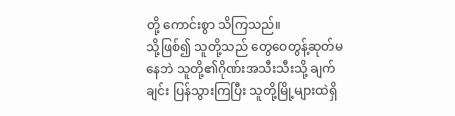တို့ ကောင်းစွာ သိကြသည်။
သို့ဖြစ်၍ သူတို့သည် တွေဝေတွန့်ဆုတ်မနေဘဲ သူတို့၏ဂိုဏ်းအသီးသီးသို့ ချက်ချင်း ပြန်သွားကြပြီး သူတို့မြို့များထဲရှိ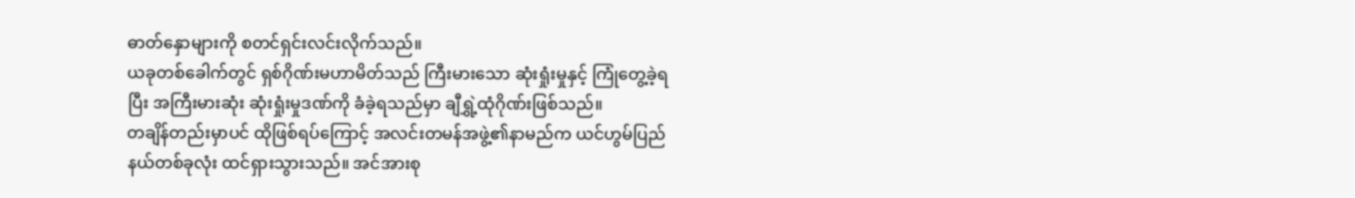ဓာတ်နှောများကို စတင်ရှင်းလင်းလိုက်သည်။
ယခုတစ်ခေါက်တွင် ရှစ်ဂိုဏ်းမဟာမိတ်သည် ကြီးမားသော ဆုံးရှုံးမှုနှင့် ကြုံတွေ့ခဲ့ရပြီး အကြီးမားဆုံး ဆုံးရှုံးမှုဒဏ်ကို ခံခဲ့ရသည်မှာ ချီရွှဲ့ထုံဂိုဏ်းဖြစ်သည်။
တချိန်တည်းမှာပင် ထိုဖြစ်ရပ်ကြောင့် အလင်းတမန်အဖွဲ့၏နာမည်က ယင်ဟွမ်ပြည်နယ်တစ်ခုလုံး ထင်ရှားသွားသည်။ အင်အားစု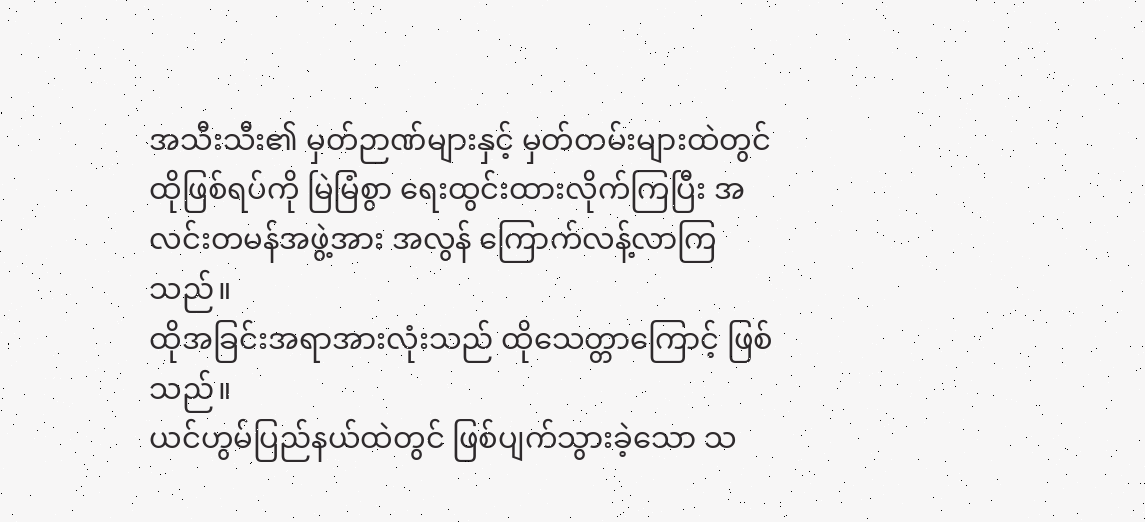အသီးသီး၏ မှတ်ဉာဏ်များနှင့် မှတ်တမ်းများထဲတွင် ထိုဖြစ်ရပ်ကို မြဲမြံစွာ ရေးထွင်းထားလိုက်ကြပြီး အလင်းတမန်အဖွဲ့အား အလွန် ကြောက်လန့်လာကြသည်။
ထိုအခြင်းအရာအားလုံးသည် ထိုသေတ္တာကြောင့် ဖြစ်သည်။
ယင်ဟွမ်ပြည်နယ်ထဲတွင် ဖြစ်ပျက်သွားခဲ့သော သ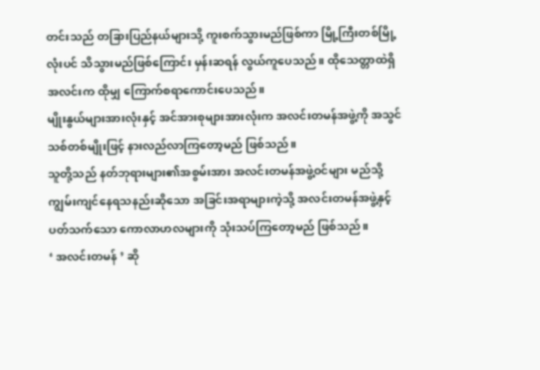တင်းသည် တခြားပြည်နယ်များသို့ ကူးစက်သွားမည်ဖြစ်ကာ မြို့ကြီးတစ်မြို့လုံးပင် သိသွားမည်ဖြစ်ကြောင်း မှန်းဆရန် လွယ်ကူပေသည်။ ထိုသေတ္တာထဲရှိ အလင်းက ထိုမျှ ကြောက်စရာကောင်းပေသည်။
မျိုးနွယ်များအားလုံးနှင့် အင်အားစုများအားလုံးက အလင်းတမန်အဖွဲ့ကို အသွင်သစ်တစ်မျိုးဖြင့် နားလည်လာကြတော့မည် ဖြစ်သည်။
သူတို့သည် နတ်ဘုရားများ၏အစွမ်းအား အလင်းတမန်အဖွဲ့ဝင်များ မည်သို့ ကျွမ်းကျင်နေရသနည်းဆိုသော အခြင်းအရာများကဲ့သို့ အလင်းတမန်အဖွဲ့နှင့်ပတ်သက်သော ကောလာဟလများကို သုံးသပ်ကြတော့မည် ဖြစ်သည်။
‘ အလင်းတမန် ’ ဆို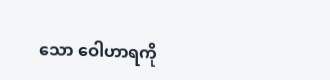သော ဝေါဟာရကို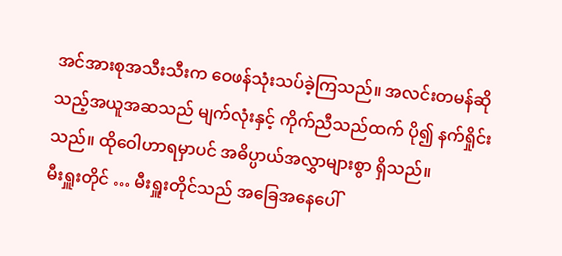အင်အားစုအသီးသီးက ဝေဖန်သုံးသပ်ခဲ့ကြသည်။ အလင်းတမန်ဆိုသည့်အယူအဆသည် မျက်လုံးနှင့် ကိုက်ညီသည်ထက် ပို၍ နက်ရှိုင်းသည်။ ထိုဝေါဟာရမှာပင် အဓိပ္ပာယ်အလွှာများစွာ ရှိသည်။
မီးရှူးတိုင် … မီးရှူးတိုင်သည် အခြေအနေပေါ်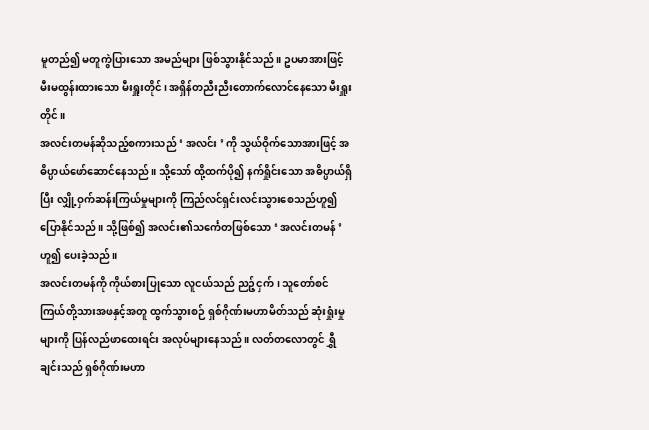မူတည်၍ မတူကွဲပြားသော အမည်များ ဖြစ်သွားနိုင်သည်။ ဥပမာအားဖြင့် မီးမထွန်းထားသော မီးရှူးတိုင်၊ အရှိန်တညီးညီးတောက်လောင်နေသော မီးရှူးတိုင်။
အလင်းတမန်ဆိုသည့်စကားသည် ‘ အလင်း ’ ကို သွယ်ဝိုက်သောအားဖြင့် အဓိပ္ပာယ်ဖော်ဆောင်နေသည်။ သို့သော် ထို့ထက်ပို၍ နက်ရှိုင်းသော အဓိပ္ပာယ်ရှိပြီး လျှို့ဝှက်ဆန်းကြယ်မှုများကို ကြည်လင်ရှင်းလင်းသွားစေသည်ဟူ၍ ပြောနိုင်သည်။ သို့ဖြစ်၍ အလင်း၏သင်္ကေတဖြစ်သော ‘ အလင်းတမန် ’ ဟူ၍ ပေးခဲ့သည်။
အလင်းတမန်ကို ကိုယ်စားပြုသော လူငယ်သည် ညဉ့်ငှက်၊ သူတော်စင်ကြယ်တို့သားအဖနှင့်အတူ ထွက်သွားစဉ် ရှစ်ဂိုဏ်းမဟာမိတ်သည် ဆုံးရှုံးမှုများကို ပြန်လည်ဖာထေးရင်း အလုပ်များနေသည်။ လတ်တလောတွင် ရွှီချင်းသည် ရှစ်ဂိုဏ်းမဟာ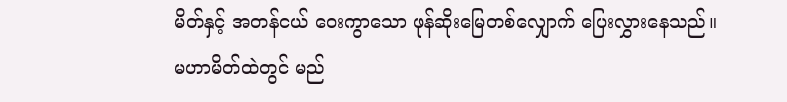မိတ်နှင့် အတန်ငယ် ဝေးကွာသော ဖုန်ဆိုးမြေတစ်လျှောက် ပြေးလွှားနေသည်။
မဟာမိတ်ထဲတွင် မည်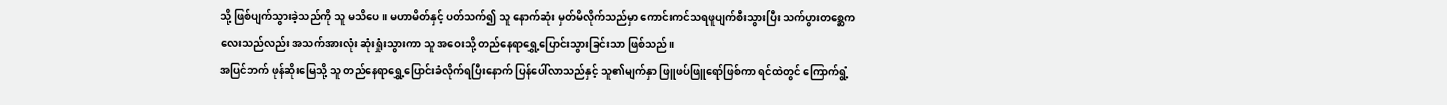သို့ ဖြစ်ပျက်သွားခဲ့သည်ကို သူ မသိပေ။ မဟာမိတ်နှင့် ပတ်သက်၍ သူ နောက်ဆုံး မှတ်မိလိုက်သည်မှာ ကောင်းကင်သရဖူပျက်စီးသွားပြီး သက်ပွားတစ္ဆေကလေးသည်လည်း အသက်အားလုံး ဆုံးရှုံးသွားကာ သူ အဝေးသို့ တည်နေရာရွှေ့ပြောင်းသွားခြင်းသာ ဖြစ်သည်။
အပြင်ဘက် ဖုန်ဆိုးမြေသို့ သူ တည်နေရာရွှေ့ပြောင်းခံလိုက်ရပြီးနောက် ပြန်ပေါ်လာသည်နှင့် သူ၏မျက်နှာ ဖြူဖပ်ဖြူရော်ဖြစ်ကာ ရင်ထဲတွင် ကြောက်ရွံ့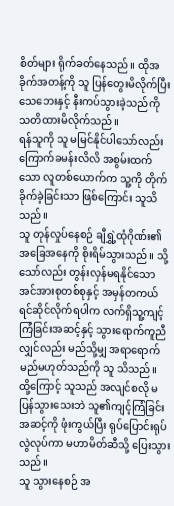စိတ်များ ရိုက်ခတ်နေသည်။ ထိုအခိုက်အတန့်ကို သူ ပြန်တွေးမိလိုက်ပြီး သေဘေးနှင့် နီးကပ်သွားခဲ့သည်ကို သတိထားမိလိုက်သည်။
ရန်သူကို သူ မမြင်နိုင်ပါသော်လည်း ကြောက်ခမန်းလိလိ အစွမ်းထက်သော လူတစ်ယောက်က သူ့ကို တိုက်ခိုက်ခဲ့ခြင်းသာ ဖြစ်ကြောင်း သူသိသည်။
သူ တုန်လှုပ်နေစဉ် ချီရွှဲ့ထုံဂိုဏ်း၏ အခြေအနေကို စိုးရိမ်သွားသည်။ သို့သော်လည်း တွန်းလှန်မရနိုင်သော အင်အားစုတစ်စုနှင့် အမှန်တကယ် ရင်ဆိုင်လိုက်ရပါက လက်ရှိသူ့ကျင့်ကြံခြင်းအဆင့်နှင့် သွားရောက်ကူညီလျှင်လည်း မည်သို့မျှ အရာရောက်မည်မဟုတ်သည်ကို သူ သိသည်။
ထို့ကြောင့် သူသည် အလျင်စလို မပြန်သွားသေးဘဲ သူ၏ကျင့်ကြံခြင်းအဆင့်ကို ဖုံးကွယ်ပြီး ရုပ်ပြောင်းရုပ်လွဲလုပ်ကာ မဟာမိတ်ဆီသို့ ပြေးသွားသည်။
သူ သွားနေစဉ် အ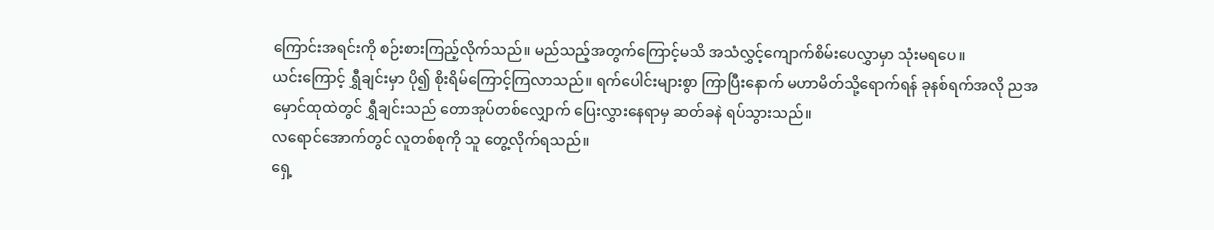ကြောင်းအရင်းကို စဉ်းစားကြည့်လိုက်သည်။ မည်သည့်အတွက်ကြောင့်မသိ အသံလွှင့်ကျောက်စိမ်းပေလွှာမှာ သုံးမရပေ။
ယင်းကြောင့် ရွှီချင်းမှာ ပို၍ စိုးရိမ်ကြောင့်ကြလာသည်။ ရက်ပေါင်းများစွာ ကြာပြီးနောက် မဟာမိတ်သို့ရောက်ရန် ခုနစ်ရက်အလို ညအမှောင်ထုထဲတွင် ရွှီချင်းသည် တောအုပ်တစ်လျှောက် ပြေးလွှားနေရာမှ ဆတ်ခနဲ ရပ်သွားသည်။
လရောင်အောက်တွင် လူတစ်စုကို သူ တွေ့လိုက်ရသည်။
ရှေ့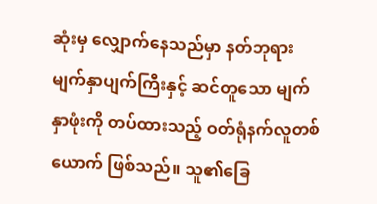ဆုံးမှ လျှောက်နေသည်မှာ နတ်ဘုရားမျက်နှာပျက်ကြီးနှင့် ဆင်တူသော မျက်နှာဖုံးကို တပ်ထားသည့် ဝတ်ရုံနက်လူတစ်ယောက် ဖြစ်သည်။ သူ၏ခြေ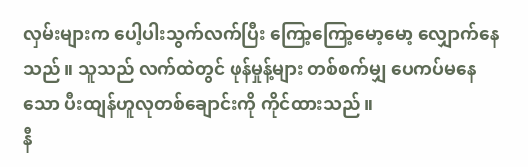လှမ်းများက ပေါ့ပါးသွက်လက်ပြီး ကြော့ကြော့မော့မော့ လျှောက်နေသည်။ သူသည် လက်ထဲတွင် ဖုန်မှုန့်များ တစ်စက်မျှ ပေကပ်မနေသော ပီးထျန်ဟူလုတစ်ချောင်းကို ကိုင်ထားသည်။
နီ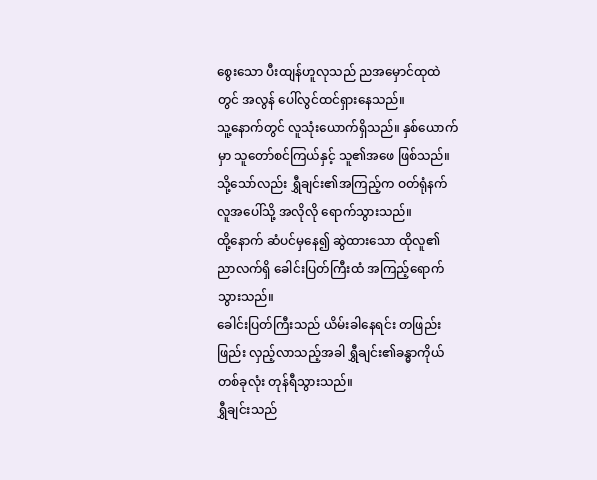စွေးသော ပီးထျန်ဟူလုသည် ညအမှောင်ထုထဲတွင် အလွန် ပေါ်လွင်ထင်ရှားနေသည်။
သူ့နောက်တွင် လူသုံးယောက်ရှိသည်။ နှစ်ယောက်မှာ သူတော်စင်ကြယ်နှင့် သူ၏အဖေ ဖြစ်သည်။
သို့သော်လည်း ရွှီချင်း၏အကြည့်က ဝတ်ရုံနက်လူအပေါ်သို့ အလိုလို ရောက်သွားသည်။
ထို့နောက် ဆံပင်မှနေ၍ ဆွဲထားသော ထိုလူ၏ ညာလက်ရှိ ခေါင်းပြတ်ကြီးထံ အကြည့်ရောက်သွားသည်။
ခေါင်းပြတ်ကြီးသည် ယိမ်းခါနေရင်း တဖြည်းဖြည်း လှည့်လာသည့်အခါ ရွှီချင်း၏ခန္ဓာကိုယ်တစ်ခုလုံး တုန်ရီသွားသည်။
ရွှီချင်းသည်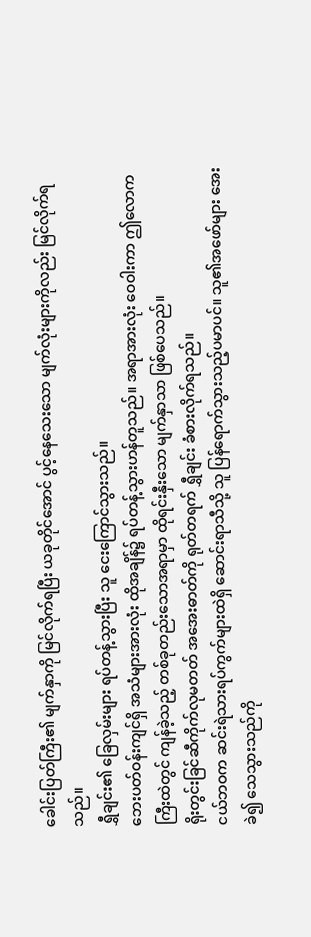ခေါင်းပြတ်ကြီး၏ မျက်နှာကို မြင်လိုက်ရပြီး ယခုတိုင်အောင် ပွင့်နေသေးသော မျက်လုံးများကိုလည်း မြင်လိုက်ရသည်။
ရွှီချင်း၏ ခြေလှမ်းများ ရပ်တန့်သွားပြီး သူ ငေးကြောင်သွားသည်။
ဘေးပတ်ဝန်းကျင်ရှိ အသံများအားလုံး ထိုအချိန်၌ ရပ်တန့်သွားဟန်တူသည်။ အရာအားလုံး ဝေဝါးကာ ဤလောကကြီးထဲတွင် ကျန်ခဲ့သည့် တစ်ခုတည်းသောအရာမှာ ထိုရင်းနှီးသော မျက်နှာသာ ဖြစ်ပေသည်။
ရိုးတွင်းခြင်ဆီကိုက်လုမတတ် အအေးဓာတ်ကို ရုတ်တရက် ရွှီချင်း ခံစားလိုက်ရသည်။
ငယ်ဘဝက ဆင်းရဲသားရပ်ကွက်များထဲရှိ ဆောင်းရာသီသို့ သူ ပြန်ရောက်သွားသည့်ပမာပင်။ သူ၏အဖော်များ အေးခဲ၍ သေသွားသည်ကို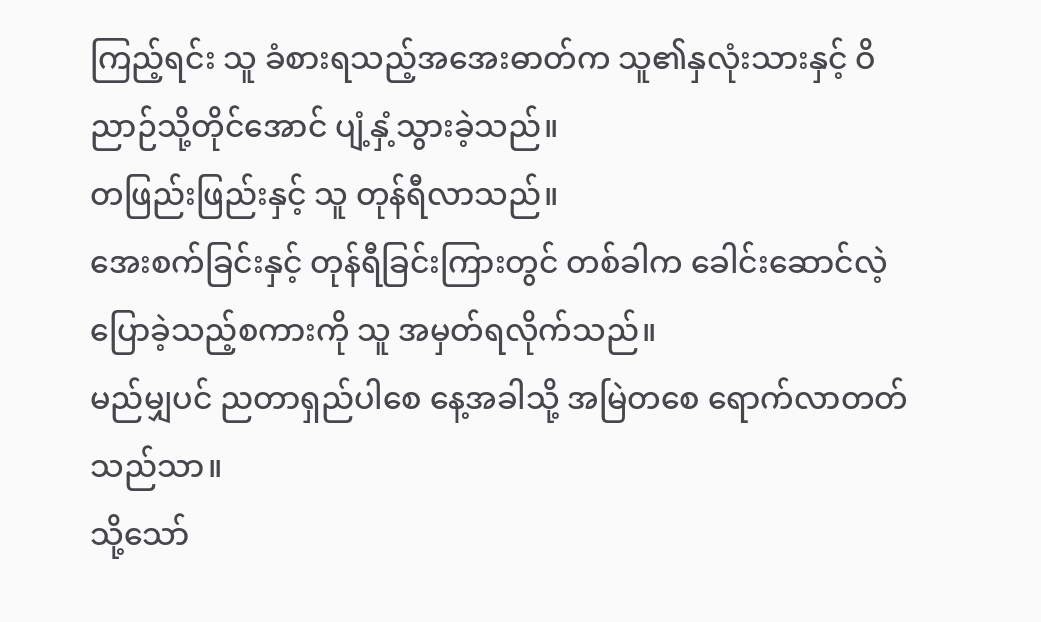ကြည့်ရင်း သူ ခံစားရသည့်အအေးဓာတ်က သူ၏နှလုံးသားနှင့် ဝိညာဉ်သို့တိုင်အောင် ပျံ့နှံ့သွားခဲ့သည်။
တဖြည်းဖြည်းနှင့် သူ တုန်ရီလာသည်။
အေးစက်ခြင်းနှင့် တုန်ရီခြင်းကြားတွင် တစ်ခါက ခေါင်းဆောင်လဲ့ပြောခဲ့သည့်စကားကို သူ အမှတ်ရလိုက်သည်။
မည်မျှပင် ညတာရှည်ပါစေ နေ့အခါသို့ အမြဲတစေ ရောက်လာတတ်သည်သာ။
သို့သော်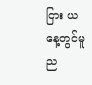ငြား ယနေ့တွင်မူ ည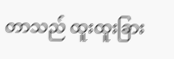တာသည် ထူးထူးခြား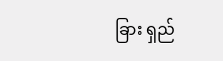ခြား ရှည်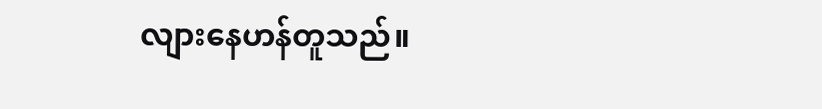လျားနေဟန်တူသည်။